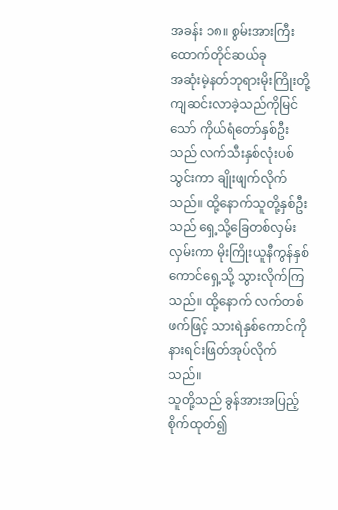အခန်း ၁၈။ စွမ်းအားကြီးထောက်တိုင်ဆယ်ခု
အဆုံးမဲ့နတ်ဘုရားမိုးကြိုးတို့ကျဆင်းလာခဲ့သည်ကိုမြင်သော် ကိုယ်ရံတော်နှစ်ဦးသည် လက်သီးနှစ်လုံးပစ်သွင်းကာ ချိုးဖျက်လိုက်သည်။ ထို့နောက်သူတို့နှစ်ဦးသည် ရှေ့သို့ခြေတစ်လှမ်းလှမ်းကာ မိုးကြိုးယူနီကွန်နှစ်ကောင်ရှေ့သို့ သွားလိုက်ကြသည်။ ထို့နောက် လက်တစ်ဖက်ဖြင့် သားရဲနှစ်ကောင်ကို နားရင်းဖြတ်အုပ်လိုက်သည်။
သူတို့သည် ခွန်အားအပြည့်စိုက်ထုတ်၍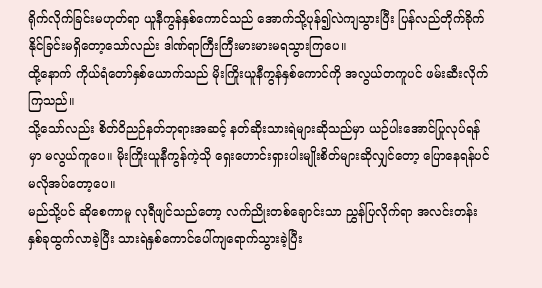ရိုက်လိုက်ခြင်းမဟုတ်ရာ ယူနီကွန်နှစ်ကောင်သည် အောက်သို့ပုန်၍လဲကျသွားပြီး ပြန်လည်တိုက်ခိုက်နိုင်ခြင်းမရှိတော့သော်လည်း ဒါဏ်ရာကြီးကြီးမားမားမရသွားကြပေ။
ထို့နောက် ကိုယ်ရံတော်နှစ်ယောက်သည် မိုးကြိုးယူနီကွန်နှစ်ကောင်ကို အလွယ်တကူပင် ဖမ်းဆီးလိုက်ကြသည်။
သို့သော်လည်း စိတ်ဝိညဉ်နတ်ဘုရားအဆင့် နတ်ဆိုးသားရဲများဆိုသည်မှာ ယဉ်ပါးအောင်ပြုလုပ်ရန်မှာ မလွယ်ကူပေ။ မိုးကြိုးယူနီကွန်ကဲ့သို ရှေးဟောင်းရှားပါးမျိုးစိတ်များဆိုလျှင်တော့ ပြောနေရန်ပင် မလိုအပ်တော့ပေ။
မည်သို့ပင် ဆိုစေကာမူ လုရီဖျင်သည်တော့ လက်ညိုးတစ်ချောင်းသာ ညွှန်ပြလိုက်ရာ အလင်းတန်းနှစ်ခုထွက်လာခဲ့ပြီး သားရဲနှစ်ကောင်ပေါ်ကျရောက်သွားခဲ့ပြီး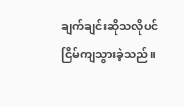ချက်ချင်းဆိုသလိုပင် ငြိမ်ကျသွားခဲ့သည်။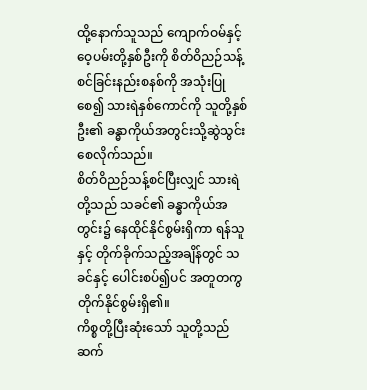ထို့နောက်သူသည် ကျောက်ဝမ်နှင့် ဝေ့ပမ်းတို့နှစ်ဦးကို စိတ်ဝိညဉ်သန့်စင်ခြင်းနည်းစနစ်ကို အသုံးပြုစေ၍ သားရဲနှစ်ကောင်ကို သူတို့နှစ်ဦး၏ ခန္ဓာကိုယ်အတွင်းသို့ဆွဲသွင်းစေလိုက်သည်။
စိတ်ဝိညဉ်သန့်စင်ပြီးလျှင် သားရဲတို့သည် သခင်၏ ခန္ဓာကိုယ်အတွင်း၌ နေထိုင်နိုင်စွမ်းရှိကာ ရန်သူနှင့် တိုက်ခိုက်သည့်အချိန်တွင် သခင်နှင့် ပေါင်းစပ်၍ပင် အတူတကွတိုက်နိုင်စွမ်းရှိ၏။
ကိစ္စတို့ပြီးဆုံးသော် သူတို့သည် ဆက်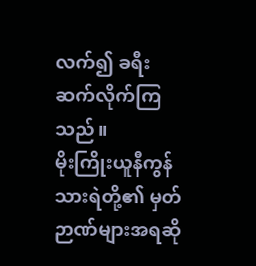လက်၍ ခရီးဆက်လိုက်ကြသည်။
မိုးကြိုးယူနီကွန်သားရဲတို့၏ မှတ်ဉာဏ်များအရဆို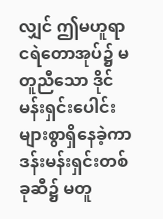လျှင် ဤမဟူရာငရဲတောအုပ်၌ မတူညီသော ဒိုင်မန်းရှင်းပေါင်းများစွာရှိနေခဲ့ကာ ဒန်းမန်းရှင်းတစ်ခုဆီ၌ မတူ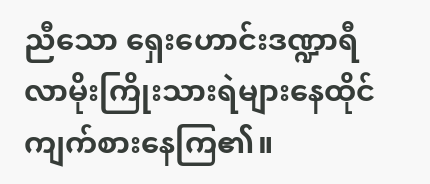ညီသော ရှေးဟောင်းဒဏ္ဍာရီလာမိုးကြိုးသားရဲများနေထိုင်ကျက်စားနေကြ၏။